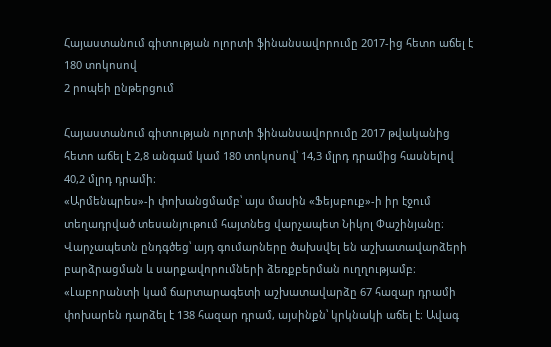Հայաստանում գիտության ոլորտի ֆինանսավորումը 2017-ից հետո աճել է 180 տոկոսով
2 րոպեի ընթերցում

Հայաստանում գիտության ոլորտի ֆինանսավորումը 2017 թվականից հետո աճել է 2,8 անգամ կամ 180 տոկոսով՝ 14,3 մլրդ դրամից հասնելով 40,2 մլրդ դրամի։
«Արմենպրես»-ի փոխանցմամբ՝ այս մասին «Ֆեյսբուք»-ի իր էջում տեղադրված տեսանյութում հայտնեց վարչապետ Նիկոլ Փաշինյանը։
Վարչապետն ընդգծեց՝ այդ գումարները ծախսվել են աշխատավարձերի բարձրացման և սարքավորումների ձեռքբերման ուղղությամբ։
«Լաբորանտի կամ ճարտարագետի աշխատավարձը 67 հազար դրամի փոխարեն դարձել է 138 հազար դրամ, այսինքն՝ կրկնակի աճել է։ Ավագ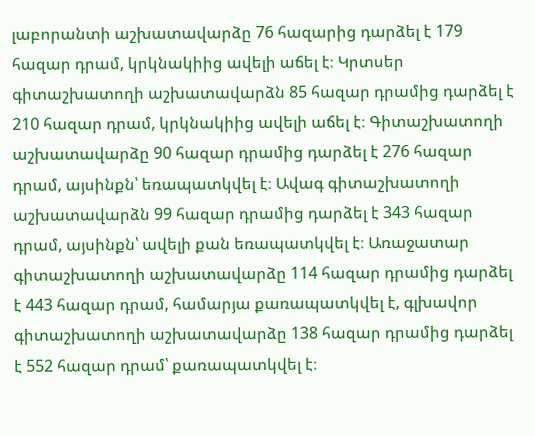լաբորանտի աշխատավարձը 76 հազարից դարձել է 179 հազար դրամ, կրկնակիից ավելի աճել է։ Կրտսեր գիտաշխատողի աշխատավարձն 85 հազար դրամից դարձել է 210 հազար դրամ, կրկնակիից ավելի աճել է։ Գիտաշխատողի աշխատավարձը 90 հազար դրամից դարձել է 276 հազար դրամ, այսինքն՝ եռապատկվել է։ Ավագ գիտաշխատողի աշխատավարձն 99 հազար դրամից դարձել է 343 հազար դրամ, այսինքն՝ ավելի քան եռապատկվել է։ Առաջատար գիտաշխատողի աշխատավարձը 114 հազար դրամից դարձել է 443 հազար դրամ, համարյա քառապատկվել է, գլխավոր գիտաշխատողի աշխատավարձը 138 հազար դրամից դարձել է 552 հազար դրամ՝ քառապատկվել է։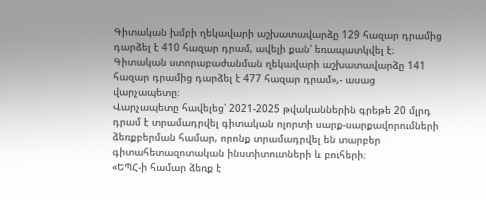Գիտական խմբի ղեկավարի աշխատավարձը 129 հազար դրամից դարձել է 410 հազար դրամ, ավելի քան՝ եռապատկվել է։ Գիտական ստորաբաժանման ղեկավարի աշխատավարձը 141 հազար դրամից դարձել է 477 հազար դրամ»,- ասաց վարչապետը։
Վարչապետը հավելեց՝ 2021-2025 թվականներին գրեթե 20 մլրդ դրամ է տրամադրվել գիտական ոլորտի սարք-սարքավորումների ձեռքբերման համար, որոնք տրամադրվել են տարբեր գիտահետազոտական ինստիտուտների և բուհերի։
«ԵՊՀ-ի համար ձեռք է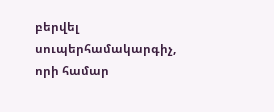բերվել սուպերհամակարգիչ, որի համար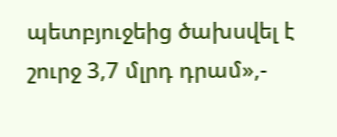պետբյուջեից ծախսվել է շուրջ 3,7 մլրդ դրամ»,-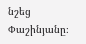նշեց Փաշինյանը։